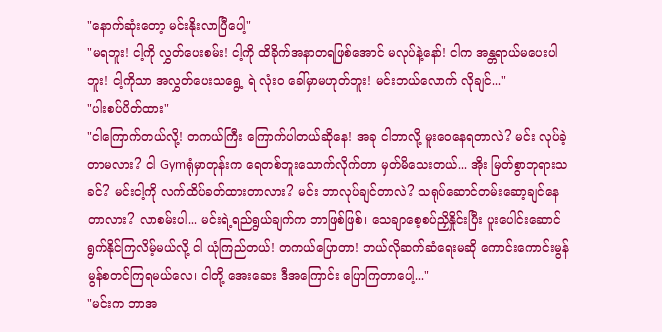"နောက်ဆုံးတော့ မင်းနိုးလာပြီပေါ့"
"မရဘူး! ငါ့ကို လွှတ်ပေးစမ်း! ငါ့ကို ထိခိုက်အနာတရဖြစ်အောင် မလုပ်နဲ့နော်! ငါက အန္တရာယ်မပေးပါဘူး! ငါ့ကိုသာ အလွှတ်ပေးသရွေ့ ရဲ လုံး၀ ခေါ်မှာမဟုတ်ဘူး! မင်းဘယ်လောက် လိုချင်..."
"ပါးစပ်ပိတ်ထား"
"ငါကြောက်တယ်လို့! တကယ်ကြီး ကြောက်ပါတယ်ဆိုနေ! အခု ငါဘာလို့ မူးဝေနေရတာလဲ? မင်း လုပ်ခဲ့တာမလား? ငါ Gymရုံမှာတုန်းက ရေတစ်ဘူးသောက်လိုက်တာ မှတ်မိသေးတယ်... အိုး မြတ်စွာဘုရားသခင်? မင်းငါ့ကို လက်ထိပ်ခတ်ထားတာလား? မင်း ဘာလုပ်ချင်တာလဲ? သရုပ်ဆောင်တမ်းဆော့ချင်နေတာလား? လာစမ်းပါ... မင်းရဲ့ရည်ရွယ်ချက်က ဘာဖြစ်ဖြစ်၊ သေချာစေ့စပ်ညှိနှိုင်းပြီး ပူးပေါင်းဆောင်ရွက်နိုင်ကြလိမ့်မယ်လို့ ငါ ယုံကြည်တယ်! တကယ်ပြောတာ! ဘယ်လိုဆက်ဆံရေးမဆို ကောင်းကောင်းမွန်မွန်စတင်ကြရမယ်လေ၊ ငါတို့ အေးဆေး ဒီအကြောင်း ပြောကြတာပေါ့..."
"မင်းက ဘာအ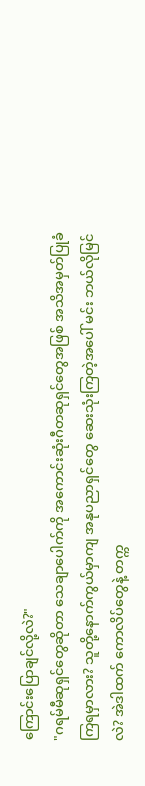ကြောင်းပြောချင်လို့လဲ?"
"ဂရမ်မီဆုရှင်တွေဆိုတာ သေချာပေါက်ကို အကောင်းဆုံးဂီတဆုရှင်တွေအဖြစ် အသိအမှတ်ပြုခံကြရမှာလား? သူတို့နောက်ကွယ်မှာကျ အနုပညာရှင်တွေ ဆေးသုံးကြတဲ့အပေါ် မင်း ဘယ်လိုမြင်လဲ? အဲဒါထက် ကောလိပ်တွေနဲ့ တက္က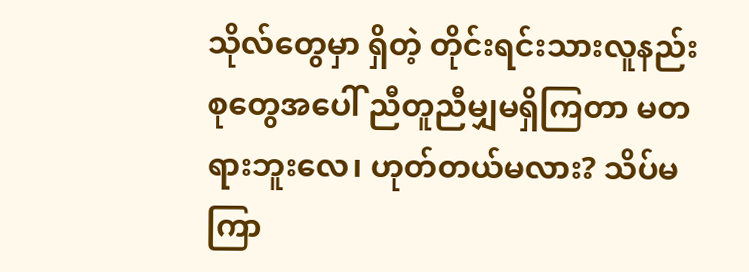သိုလ်တွေမှာ ရှိတဲ့ တိုင်းရင်းသားလူနည်းစုတွေအပေါ် ညီတူညီမျှမရှိကြတာ မတရားဘူးလေ၊ ဟုတ်တယ်မလား? သိပ်မကြာ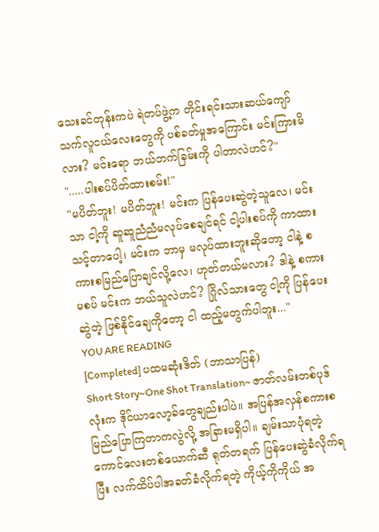သေးခင်တုန်းကပဲ ရဲတပ်ဖွဲ့က တိုင်းရင်းသားဆယ်ကျော်သက်လူငယ်လေးတွေကို ပစ်ခတ်မှုအကြောင်း မင်းကြားမိလား? မင်းရော ဘယ်ဘက်ခြမ်းကို ပါတာလဲဟင်?"
".....ပါးစပ်ပိတ်ထားစမ်း!"
"မပိတ်ဘူး! မပိတ်ဘူး! မင်းက ပြန်ပေးဆွဲတဲ့သူလေ၊ မင်းသာ ငါ့ကို ဆူဆူညံညံမလုပ်စေချင်ရင် ငါ့ပါးစပ်ကို ကာထားသင့်တာပေါ့၊ မင်းက ဘာမှ မလုပ်ထားဘူးဆိုတော့ ငါနဲ့ စကားစမြည်ပြောချင်လို့လေ၊ ဟုတ်တယ်မလား? ဒါနဲ့ စကားမစပ် မင်းက ဘယ်သူလဲဟင်? ဂြိုလ်သားတွေ ငါ့ကို ပြန်ပေးဆွဲတဲ့ ဖြစ်နိုင်ချေကိုတော့ ငါ ထည့်မတွက်ပါဘူး..."
YOU ARE READING
[Completed] ပထမဆုံးဒိတ် (ဘာသာပြန်)
Short Story~One Shot Translation~ ဇာတ်လမ်းတစ်ပုဒ်လုံးက ဒိုင်ယာလော့ခ်တွေချည်းပါပဲ။ အပြန်အလှန်စကားစမြည်ပြောကြတာကလွဲလို့ အခြားမရှိပါ။ ချမ်းသာပုံရတဲ့ကောင်လေးတစ်ယောက်ဆီ ရုတ်တရက် ပြန်ပေးဆွဲခံလိုက်ရပြီး လက်ထိပ်ပါအခတ်ခံလိုက်ရတဲ့ ကိုယ့်ကိုကိုယ် အ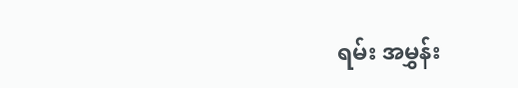ရမ်း အမွှန်း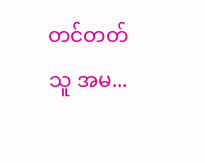တင်တတ်သူ အမ...